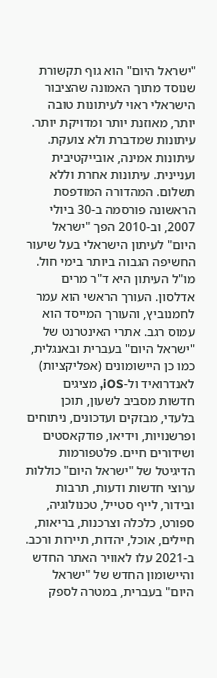"ישראל היום" הוא גוף תקשורת שנוסד מתוך האמונה שהציבור הישראלי ראוי לעיתונות טובה יותר, מאוזנת יותר ומדויקת יותר. עיתונות שמדברת ולא צועקת. עיתונות אמינה, אובייקטיבית ועניינית. עיתונות אחרת וללא תשלום. המהדורה המודפסת הראשונה פורסמה ב-30 ביולי 2007, וב-2010 הפך "ישראל היום" לעיתון הישראלי בעל שיעור החשיפה הגבוה ביותר בימי חול. מו"ל העיתון היא ד"ר מרים אדלסון. העורך הראשי הוא עמר לחמנוביץ, והעורך המייסד הוא עמוס רגב. אתרי האינטרנט של "ישראל היום" בעברית ובאנגלית, כמו כן היישומונים (אפליקציות) לאנדרואיד ול-iOS, מציגים חדשות מסביב לשעון, תוכן בלעדי, מבזקים ועדכונים, ניתוחים ופרשנויות, וידיאו, פודקאסטים ושידורים חיים. פלטפורמות הדיגיטל של "ישראל היום" כוללות ערוצי חדשות ודעות, תרבות ובידור, לייף סטייל, טכנולוגיה, ספורט, כלכלה וצרכנות, בריאות, חיילים, אוכל, יהדות, תיירות ורכב. ב-2021 עלו לאוויר האתר החדש והיישומון החדש של "ישראל היום" בעברית, במטרה לספק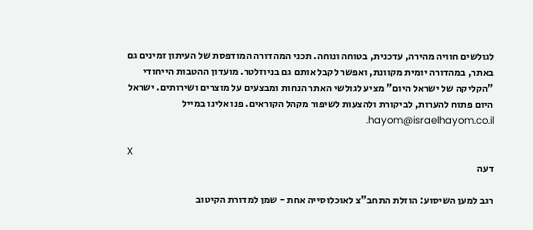לגולשים חוויה מהירה, עדכנית, בטוחה ונוחה. תכני המהדורה המודפסת של העיתון זמינים גם באתר, במהדורה יומית מקוונת, ואפשר לקבל אותם גם בניוזלטר. מועדון ההטבות הייחודי "הקליקה של ישראל היום" מציע לגולשי האתר הנחות ומבצעים על מוצרים ושירותים. ישראל היום פתוח להערות, לביקורת ולהצעות לשיפור מקהל הקוראים. פנו אלינו במייל hayom@israelhayom.co.il.

X
דעה

רגב למען השיסוע: הוזלת התחב"צ לאוכלוסייה אחת - שמן למדורת הקיטוב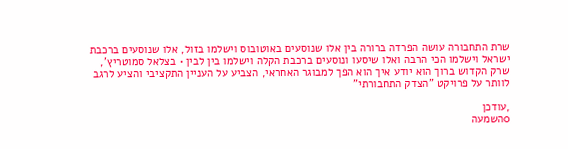שרת התחבורה עושה הפרדה ברורה בין אלו שנוסעים באוטובוס וישלמו בזול, אלו שנוסעים ברכבת ישראל וישלמו הכי הרבה ואלו שיסעו ונוסעים ברכבת הקלה וישלמו בין לבין • בצלאל סמוטריץ', שרק הקדוש ברוך הוא יודע איך הוא הפך למבוגר האחראי, הצביע על העניין התקציבי והציע לרגב לוותר על פרויקט "הצדק התחבורתי"

,עודכן
0השמעה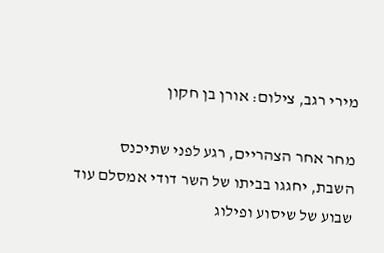מירי רגב, צילום: אורן בן חקון

מחר אחר הצהריים, רגע לפני שתיכנס השבת, יחגגו בביתו של השר דודי אמסלם עוד שבוע של שיסוע ופילוג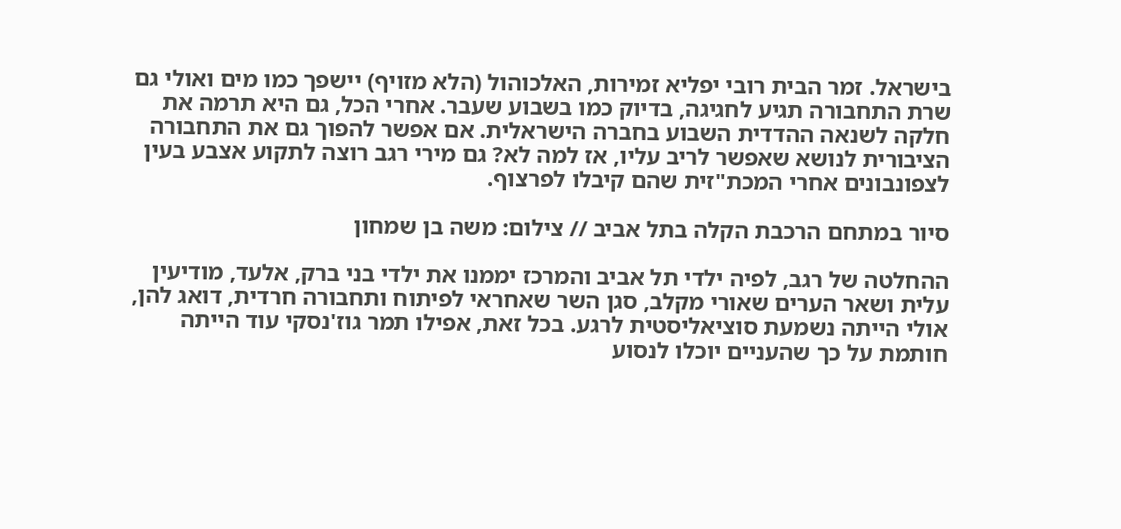בישראל. זמר הבית רובי יפליא זמירות, האלכוהול (הלא מזויף) יישפך כמו מים ואולי גם שרת התחבורה תגיע לחגיגה, בדיוק כמו בשבוע שעבר. אחרי הכל, גם היא תרמה את חלקה לשנאה ההדדית השבוע בחברה הישראלית. אם אפשר להפוך גם את התחבורה הציבורית לנושא שאפשר לריב עליו, אז למה לא? גם מירי רגב רוצה לתקוע אצבע בעין לצפונבונים אחרי המכת"זית שהם קיבלו לפרצוף.

סיור במתחם הרכבת הקלה בתל אביב // צילום: משה בן שמחון

ההחלטה של רגב, לפיה ילדי תל אביב והמרכז יממנו את ילדי בני ברק, אלעד, מודיעין עלית ושאר הערים שאורי מקלב, סגן השר שאחראי לפיתוח ותחבורה חרדית, דואג להן, אולי הייתה נשמעת סוציאליסטית לרגע. בכל זאת, אפילו תמר גוז'נסקי עוד הייתה חותמת על כך שהעניים יוכלו לנסוע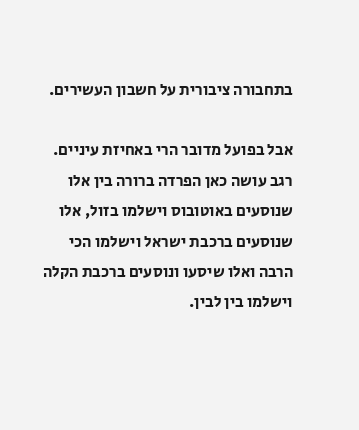בתחבורה ציבורית על חשבון העשירים.

אבל בפועל מדובר הרי באחיזת עיניים. רגב עושה כאן הפרדה ברורה בין אלו שנוסעים באוטובוס וישלמו בזול, אלו שנוסעים ברכבת ישראל וישלמו הכי הרבה ואלו שיסעו ונוסעים ברכבת הקלה וישלמו בין לבין.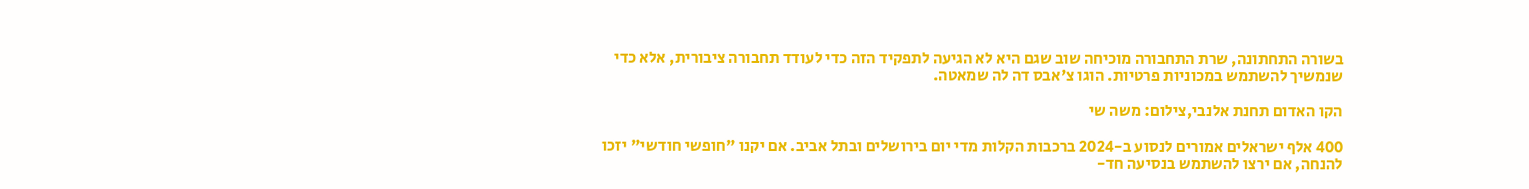בשורה התחתונה, שרת התחבורה מוכיחה שוב שגם היא לא הגיעה לתפקיד הזה כדי לעודד תחבורה ציבורית, אלא כדי שנמשיך להשתמש במכוניות פרטיות. הוגו צ'אבס דה לה שמאטה.

הקו האדום תחנת אלנבי,צילום: משה שי

400 אלף ישראלים אמורים לנסוע ב-2024 ברכבות הקלות מדי יום בירושלים ובתל אביב. אם יקנו "חופשי חודשי" יזכו להנחה, אם ירצו להשתמש בנסיעה חד-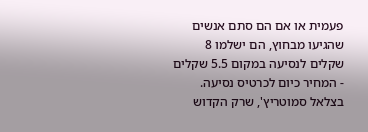פעמית או אם הם סתם אנשים שהגיעו מבחוץ, הם ישלמו 8 שקלים לנסיעה במקום 5.5 שקלים - המחיר כיום לכרטיס נסיעה. בצלאל סמוטריץ', שרק הקדוש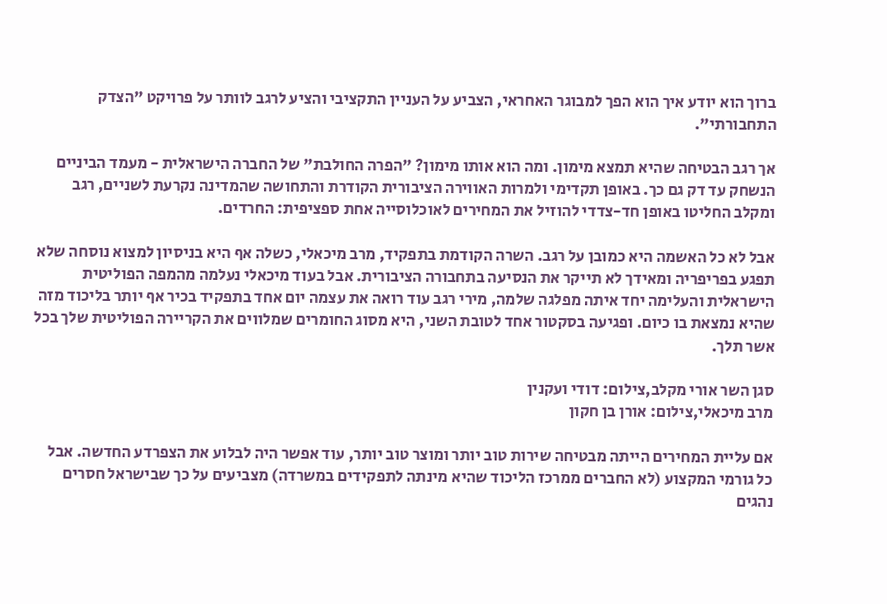ברוך הוא יודע איך הוא הפך למבוגר האחראי, הצביע על העניין התקציבי והציע לרגב לוותר על פרויקט "הצדק התחבורתי".

אך רגב הבטיחה שהיא תמצא מימון. ומה הוא אותו מימון? "הפרה החולבת" של החברה הישראלית - מעמד הביניים הנשחק עד דק גם כך. באופן תקדימי ולמרות האווירה הציבורית הקודרת והתחושה שהמדינה נקרעת לשניים, רגב ומקלב החליטו באופן חד-צדדי להוזיל את המחירים לאוכלוסייה אחת ספציפית: החרדים.

אבל לא כל האשמה היא כמובן על רגב. השרה הקודמת בתפקיד, מרב מיכאלי, כשלה אף היא בניסיון למצוא נוסחה שלא תפגע בפריפריה ומאידך לא תייקר את הנסיעה בתחבורה הציבורית. אבל בעוד מיכאלי נעלמה מהמפה הפוליטית הישראלית והעלימה יחד איתה מפלגה שלמה, מירי רגב עוד רואה את עצמה יום אחד בתפקיד בכיר אף יותר בליכוד מזה שהיא נמצאת בו כיום. ופגיעה בסקטור אחד לטובת השני, היא מסוג החומרים שמלווים את הקריירה הפוליטית שלך בכל אשר תלך.

סגן השר אורי מקלב,צילום: דודי ועקנין
מרב מיכאלי,צילום: אורן בן חקון

אם עליית המחירים הייתה מבטיחה שירות טוב יותר ומוצר טוב יותר, עוד אפשר היה לבלוע את הצפרדע החדשה. אבל כל גורמי המקצוע (לא החברים ממרכז הליכוד שהיא מינתה לתפקידים במשרדה) מצביעים על כך שבישראל חסרים נהגים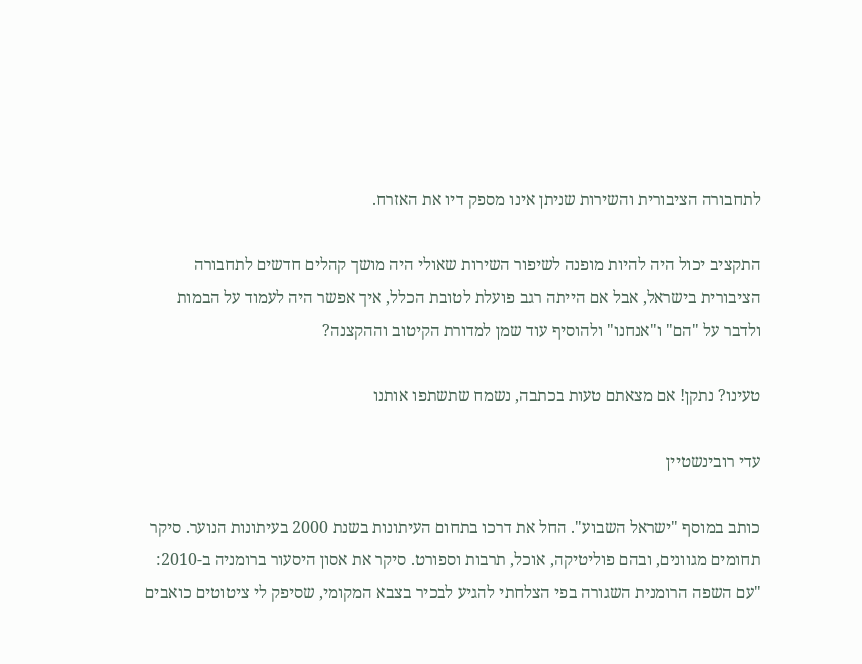לתחבורה הציבורית והשירות שניתן אינו מספק דיו את האזרח.

התקציב יכול היה להיות מופנה לשיפור השירות שאולי היה מושך קהלים חדשים לתחבורה הציבורית בישראל, אבל אם הייתה רגב פועלת לטובת הכלל, איך אפשר היה לעמוד על הבמות ולדבר על "הם" ו"אנחנו" ולהוסיף עוד שמן למדורת הקיטוב וההקצנה?

טעינו? נתקן! אם מצאתם טעות בכתבה, נשמח שתשתפו אותנו

עדי רובינשטיין

כותב במוסף "ישראל השבוע". החל את דרכו בתחום העיתונות בשנת 2000 בעיתונות הנוער. סיקר תחומים מגוונים, ובהם פוליטיקה, אוכל, תרבות וספורט. סיקר את אסון היסעור ברומניה ב-2010: "עם השפה הרומנית השגורה בפי הצלחתי להגיע לבכיר בצבא המקומי, שסיפק לי ציטוטים כואבים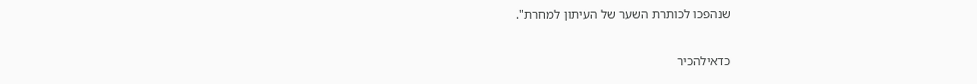שנהפכו לכותרת השער של העיתון למחרת".

כדאילהכיר